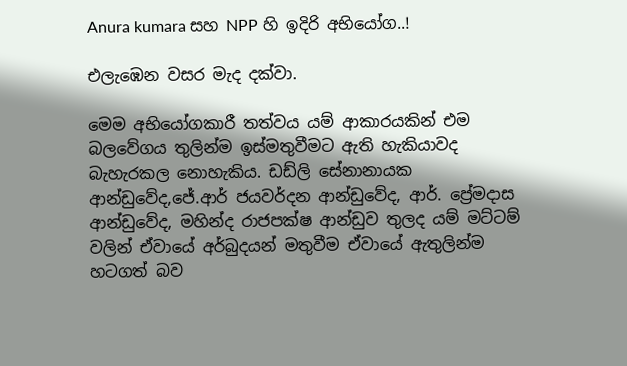Anura kumara සහ NPP හි ඉදිරි අභියෝග..!

එලැඹෙන වසර මැද දක්වා.

මෙම අභියෝගකාරී තත්වය යම් ආකාරයකින් එම බලවේගය තුලින්ම ඉස්මතුවීමට ඇති හැකියාවද බැහැරකල නොහැකිය. ඩඩ්ලි සේනානායක ආන්ඩුවේද,ජේ.ආර් ජයවර්දන ආන්ඩුවේද, ආර්. ප්‍රේමදාස ආන්ඩුවේද, මහින්ද රාජපක්ෂ ආන්ඩුව තුලද යම් මට්ටම් වලින් ඒවායේ අර්බුදයන් මතුවීම ඒවායේ ඇතුලින්ම හටගත් බව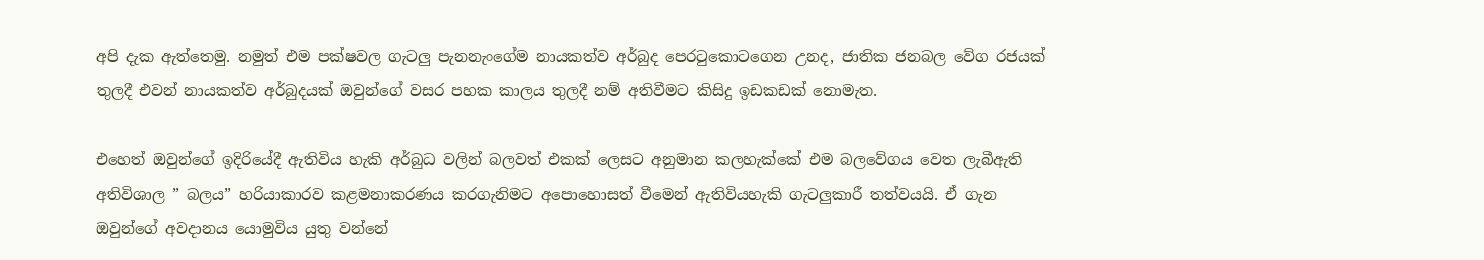අපි දැක ඇත්තෙමු. නමුත් එම පක්ෂවල ගැටලු පැනනැංගේම නායකත්ව අර්බුද පෙරටුකොටගෙන උනද, ජාතික ජනබල වේග රජයක් තුලදී එවන් නායකත්ව අර්බුදයක් ඔවුන්ගේ වසර පහක කාලය තුලදී නම් අතිවීමට කිසිදු ඉඩකඩක් නොමැත.

එහෙත් ඔවුන්ගේ ඉදිරියේදී ඇතිවිය හැකි අර්බුධ වලින් බලවත් එකක් ලෙසට අනුමාන කලහැක්කේ එම බලවේගය වෙත ලැබීඇති අතිවිශාල ” බලය” හරියාකාරව කළමනාකරණය කරගැනිමට අපොහොසත් වීමෙන් ඇතිවියහැකි ගැටලුකාරී තත්වයයි. ඒ ගැන ඔවුන්ගේ අවදානය යොමුවිය යුතු වන්නේ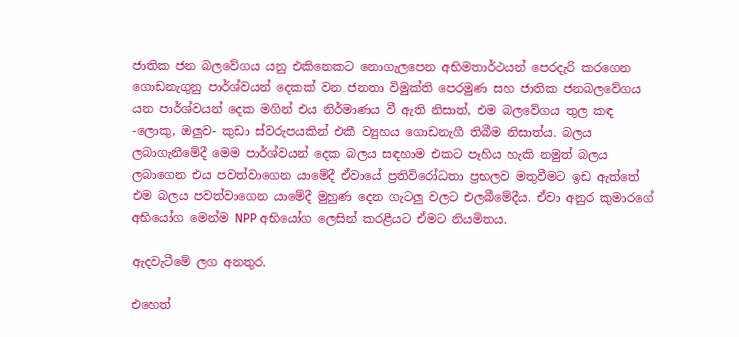ජාතික ජන බලවේගය යනු එකිනෙකට නොගැලපෙන අභිමතාර්ථයන් පෙරදැරි කරගෙන ගොඩනැගුනු පාර්ශ්වයන් දෙකක් වන ජනතා විමුක්ති පෙරමුණ සහ ජාතික ජනබලවේගය යන පාර්ශ්වයන් දෙක මගින් එය නිර්මාණය වී ඇති නිසාත්, එම බලවේගය තුල කඳ -ලොකු, ඔලුව- කුඩා ස්වරුපයකින් එකී ව්‍යුහය ගොඩනැගී තිබීම නිසාත්ය. බලය ලබාගැනීමේදී මෙම පාර්ශ්වයන් දෙක බලය සඳහාම එකට පෑහිය හැකි නමුත් බලය ලබාගෙන එය පවත්වාගෙන යාමේදී ඒවායේ ප්‍රතිවිරෝධතා ප්‍රභලව මතුවීමට ඉඩ ඇත්තේ එම බලය පවත්වාගෙන යාමේදී මුහුණ දෙන ගැටලු වලට එලබීමේදීය. ඒවා අනුර කුමාරගේ අභියෝග මෙන්ම NPP අභියෝග ලෙසින් කරළීයට ඒමට නියමිතය.

ඇදවැටීමේ ලග අනතුර.

එහෙත්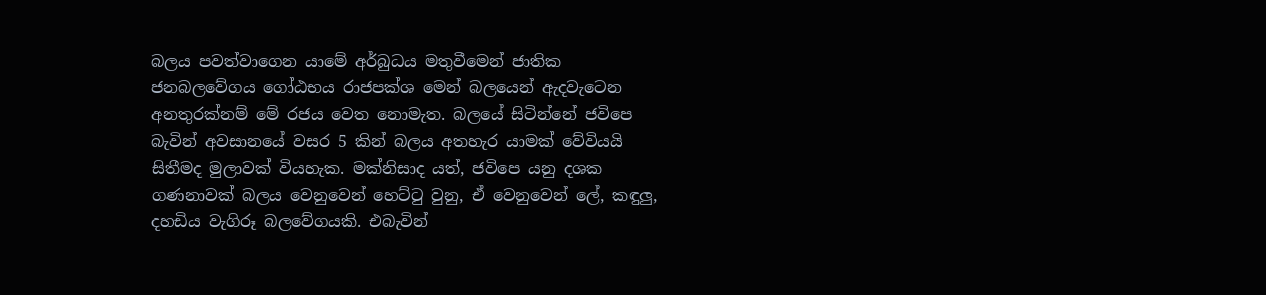බලය පවත්වාගෙන යාමේ අර්බුධය මතුවීමෙන් ජාතික ජනබලවේගය ගෝඨභය රාජපක්ශ මෙන් බලයෙන් ඇදවැටෙන අනතුරක්නම් මේ රජය වෙත නොමැත. බලයේ සිටින්නේ ජවිපෙ බැවින් අවසානයේ වසර 5 කින් බලය අතහැර යාමක් වේවියයි සිතීමද මුලාවක් වියහැක. මක්නිසාද යත්, ජවිපෙ යනු දශක ගණනාවක් බලය වෙනුවෙන් හෙට්ටු වුනු, ඒ වෙනුවෙන් ලේ, කඳුලු, දහඩිය වැගිරූ බලවේගයකි. එබැවින්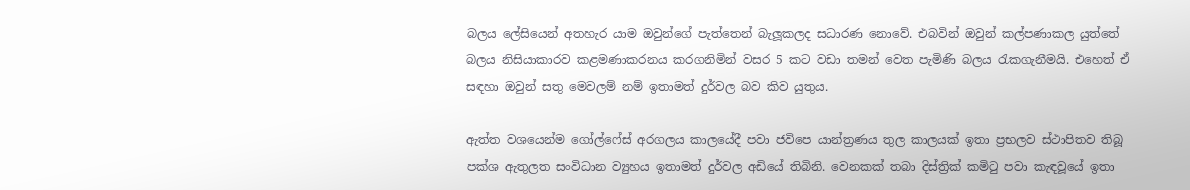බලය ලේසියෙන් අතහැර යාම ඔවුන්ගේ පැත්තෙන් බැලූකලද සධාරණ නොවේ. එබවින් ඔවුන් කල්පණාකල යුත්තේ බලය නිසියාකාරව කළමණාකරනය කරගනිමින් වසර 5 කට වඩා තමන් වෙත පැමිණි බලය රැකගැනීමයි. එහෙත් ඒ සඳහා ඔවුන් සතු මෙවලම් නම් ඉතාමත් දුර්වල බව කිව යුතුය.

ඇත්ත වශයෙන්ම ගෝල්ෆේස් අරගලය කාලයේදී පවා ජවිපෙ යාන්ත්‍රණය තුල කාලයක් ඉතා ප්‍රභලව ස්ථාපිතව තිබූ පක්ශ ඇතුලත සංවිධාන ව්‍යුහය ඉතාමත් දුර්වල අඩියේ තිබිනි. වෙනකක් තබා දිස්ත්‍රික් කමිටු පවා කැඳවූයේ ඉතා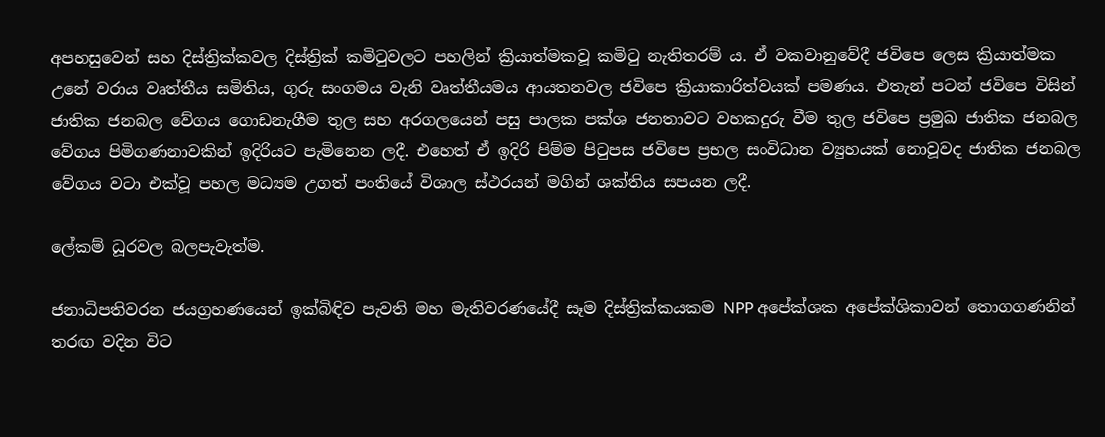අපහසුවෙන් සහ දිස්ත්‍රික්කවල දිස්ත්‍රික් කමිටුවලට පහලින් ක්‍රියාත්මකවූ කමිටු නැතිතරම් ය. ඒ වකවානුවේදී ජවිපෙ ලෙස ක්‍රියාත්මක උනේ වරාය වෘත්තීය සමිතිය, ගුරු සංගමය වැනි වෘත්තීයමය ආයතනවල ජවිපෙ ක්‍රියාකාරිත්වයක් පමණය. එතැන් පටන් ජවිපෙ විසින් ජාතික ජනබල වේගය ගොඩනැගීම තුල සහ අරගලයෙන් පසු පාලක පක්ශ ජනතාවට වහකදුරු වීම තුල ජවිපෙ ප්‍රමුඛ ජාතික ජනබල වේගය පිමිගණනාවකින් ඉදිරියට පැමිනෙන ලදී. එහෙත් ඒ ඉදිරි පිම්ම පිටුපස ජවිපෙ ප්‍රභල සංවිධාන ව්‍යුහයක් නොවූවද ජාතික ජනබල වේගය වටා එක්වූ පහල මධ්‍යම උගත් පංතියේ විශාල ස්ථරයන් මගින් ශක්තිය සපයන ලදී.

ලේකම් ධූරවල බලපැවැත්ම.

ජනාධිපතිවරන ජයග්‍රහණයෙන් ඉක්බිඳිව පැවති මහ මැතිවරණයේදී සෑම දිස්ත්‍රික්කයකම NPP අපේක්ශක අපේක්ශිකාවන් තොගගණනින් තරඟ වදින විට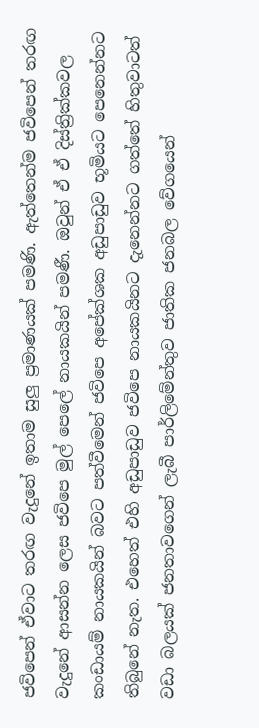ජවිපෙන් ඒවාට තරඟ වැදුනේ ඉතාම සුලු ප්‍රමාණයක් පමණි. ඇත්තෙන්ම ජවිපෙන් තරඟ වැදුනේ ආසන්න ලෙස ජවිපෙ මුල් පෙලේ නායකයින් පමණී. ඔවුන් ඒ ඒ දිස්ත්‍රික්කවල කංඩායම් නායකයින් බවට පත්වීමෙන් ජවිපෙ අපේක්ශක අඩුපාඩුව භූමියට පෙනෙන්නට තිබුනේ නැත. එහෙත් එහි අඩුපාඩුව ජවිපෙ නායකයිනට දැනෙන්නට ගත්තේ හිතුවාටත් වඩා බලයක් ජනතාවගෙන් ලැබී පාර්ලිමේන්තුව ජාතික ජනබල වේගයෙන්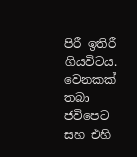පිරී ඉතිරී ගියවිටය. වෙනකක් තබා ජවිපෙට සහ එහි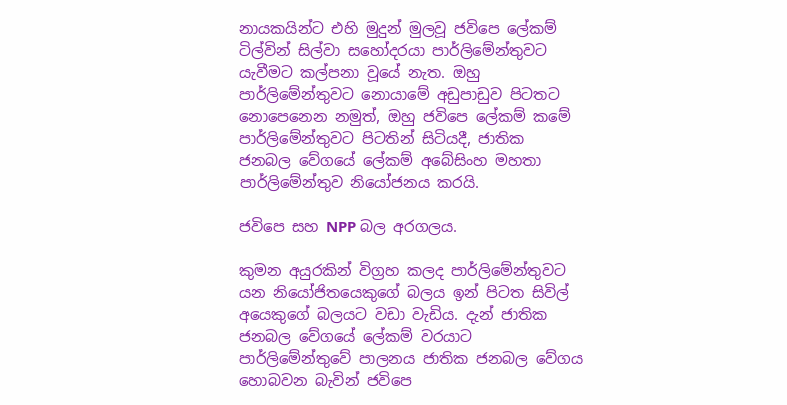නායකයින්ට එහි මුදුන් මුලවූ ජවිපෙ ලේකම් ටිල්වින් සිල්වා සහෝදරයා පාර්ලිමේන්තුවට යැවීමට කල්පනා වූයේ නැත. ඔහු පාර්ලිමේන්තුවට නොයාමේ අඩුපාඩුව පිටතට නොපෙනෙන නමුත්, ඔහු ජවිපෙ ලේකම් කමේ පාර්ලිමේන්තුවට පිටතින් සිටියදී, ජාතික ජනබල වේගයේ ලේකම් අබේසිංහ මහතා පාර්ලිමේන්තුව නියෝජනය කරයි.

ජවිපෙ සහ NPP බල අරගලය.

කුමන අයුරකින් විග්‍රහ කලද පාර්ලිමේන්තුවට යන නියෝජිතයෙකුගේ බලය ඉන් පිටත සිවිල් අයෙකුගේ බලයට වඩා වැඩිය. දැන් ජාතික ජනබල වේගයේ ලේකම් වරයාට පාර්ලිමේන්තුවේ පාලනය ජාතික ජනබල වේගය හොබවන බැවින් ජවිපෙ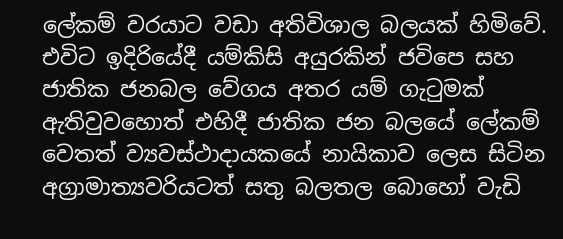ලේකම් වරයාට වඩා අතිවිශාල බලයක් හිමිවේ. එවිට ඉදිරියේදී යම්කිසි අයුරකින් ජවිපෙ සහ ජාතික ජනබල වේගය අතර යම් ගැටුමක් ඇතිවුවහොත් එහිදී ජාතික ජන බලයේ ලේකම් වෙතත් ව්‍යවස්ථාදායකයේ නායිකාව ලෙස සිටින අග්‍රාමාත්‍යවරියටත් සතු බලතල බොහෝ වැඩි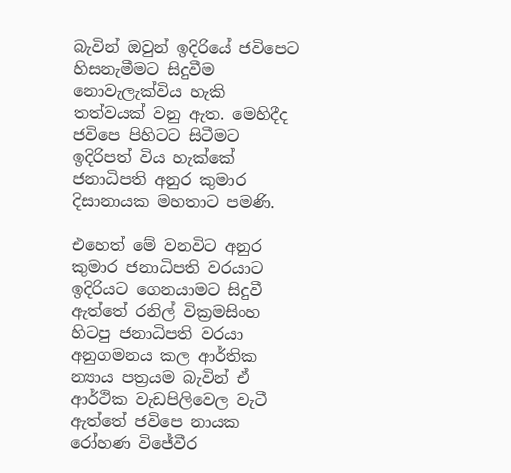බැවින් ඔවුන් ඉදිරියේ ජවිපෙට හිසනැමීමට සිදුවීම නොවැලැක්විය හැකි තත්වයක් වනු ඇත. මෙහිදීද ජවිපෙ පිහිටට සිටීමට ඉදිරිපත් විය හැක්කේ ජනාධිපති අනුර කුමාර දිසානායක මහතාට පමණි.

එහෙත් මේ වනවිට අනුර කුමාර ජනාධිපති වරයාට ඉදිරියට ගෙනයාමට සිදුවී ඇත්තේ රනිල් වික්‍රමසිංහ හිටපු ජනාධිපති වරයා අනුගමනය කල ආර්තික න්‍යාය පත්‍රයම බැවින් ඒ ආර්ථික වැඩපිලිවෙල වැටී ඇත්තේ ජවිපෙ නායක රෝහණ විජේවීර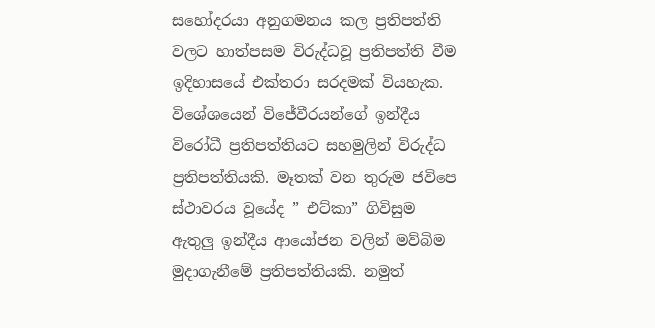සහෝදරයා අනුගමනය කල ප්‍රතිපත්ති වලට හාත්පසම විරුද්ධවූ ප්‍රතිපත්ති වීම ඉදිහාසයේ එක්තරා සරදමක් වියහැක. විශේශයෙන් විජේවීරයන්ගේ ඉන්දීය විරෝධී ප්‍රතිපත්තියට සහමුලින් විරුද්ධ ප්‍රතිපත්තියකි. මෑතක් වන තුරුම ජවිපෙ ස්ථාවරය වූයේද ” එට්කා” ගිවිසුම ඇතුලු ඉන්දීය ආයෝජන වලින් මව්බිම මුදාගැනීමේ ප්‍රතිපත්තියකි. නමුත්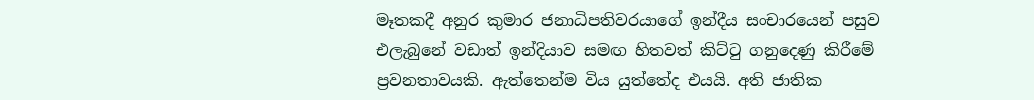මෑතකදී අනුර කුමාර ජනාධිපතිවරයාගේ ඉන්දීය සංචාරයෙන් පසුව එලැබුනේ වඩාත් ඉන්දියාව සමඟ හිතවත් කිට්ටු ගනුදෙණු කිරීමේ ප්‍රවනතාවයකි. ඇත්තෙන්ම විය යුත්තේද එයයි. අති ජාතික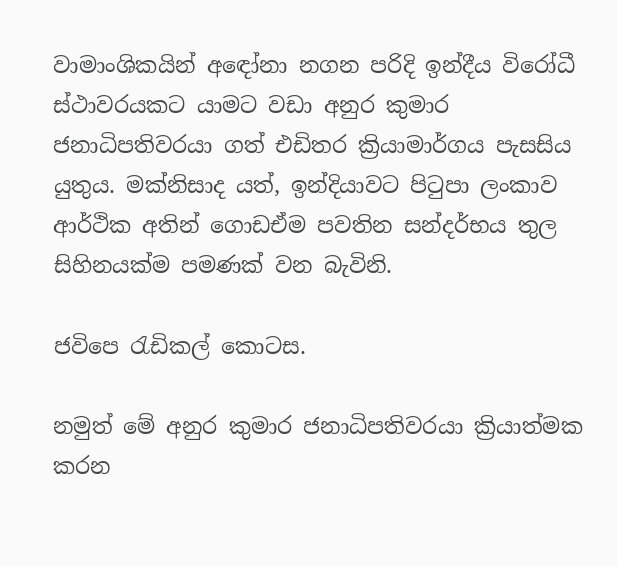වාමාංශිකයින් අඳෝනා නගන පරිදි ඉන්දීය විරෝධී ස්ථාවරයකට යාමට වඩා අනුර කුමාර ජනාධිපතිවරයා ගත් එඩිතර ක්‍රියාමාර්ගය පැසසිය යුතුය. මක්නිසාද යත්, ඉන්දියාවට පිටුපා ලංකාව ආර්ථික අතින් ගොඩඒම පවතින සන්දර්භය තුල සිහිනයක්ම පමණක් වන බැවිනි.

ජවිපෙ රැඩිකල් කොටස.

නමුත් මේ අනුර කුමාර ජනාධිපතිවරයා ක්‍රියාත්මක කරන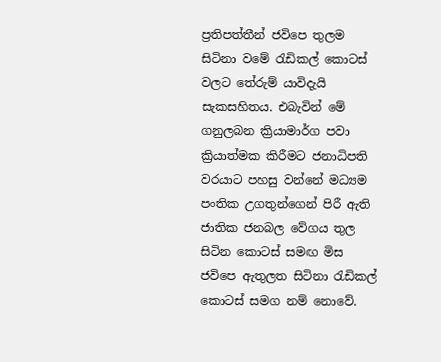ප්‍රතිපත්තීන් ජවිපෙ තුලම සිටිනා වමේ රැඩිකල් කොටස් වලට තේරුම් යාවිදැයි සැකසහිතය. එබැවින් මේ ගනුලබන ක්‍රියාමාර්ග පවා ක්‍රියාත්මක කිරීමට ජනාධිපති වරයාට පහසු වන්නේ මධ්‍යම පංතික උගතුන්ගෙන් පිරී ඇති ජාතික ජනබල වේගය තුල සිටින කොටස් සමඟ මිස ජවිපෙ ඇතුලත සිටිනා රැඩිකල් කොටස් සමග නම් නොවේ.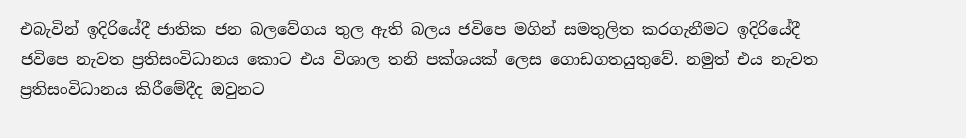එබැවින් ඉදිරියේදී ජාතික ජන බලවේගය තුල ඇති බලය ජවිපෙ මගින් සමතුලිත කරගැනීමට ඉදිරියේදී ජවිපෙ නැවත ප්‍රතිසංවිධානය කොට එය විශාල තනි පක්ශයක් ලෙස ගොඩගතයුතුවේ. නමුත් එය නැවත ප්‍රතිසංවිධානය කිරීමේදීද ඔවුනට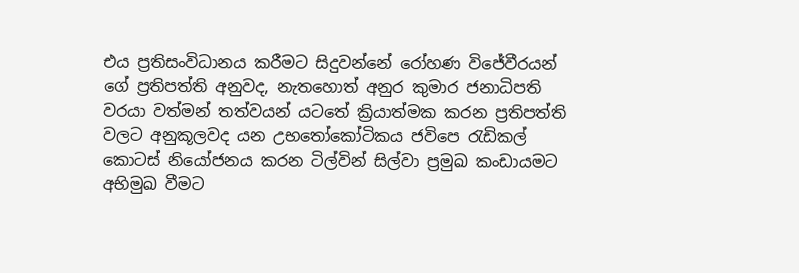එය ප්‍රතිසංවිධානය කරීමට සිදුවන්නේ රෝහණ විජේවීරයන් ගේ ප්‍රතිපත්ති අනුවද, නැතහොත් අනුර කුමාර ජනාධිපති වරයා වත්මන් තත්වයන් යටතේ ක්‍රියාත්මක කරන ප්‍රතිපත්ති වලට අනුකූලවද යන උභතෝකෝටිකය ජවිපෙ රැඩිකල් කොටස් නියෝජනය කරන ටිල්වින් සිල්වා ප්‍රමුඛ කංඩායමට අභිමුඛ වීමට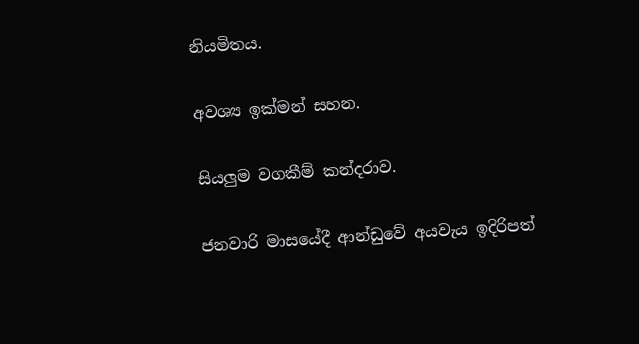නියමිතය.

අවශ්‍ය ඉක්මන් සහන.

සියලුම වගකීම් කන්දරාව.

ජනවාරි මාසයේදී ආන්ඩුවේ අයවැය ඉදිරිපත්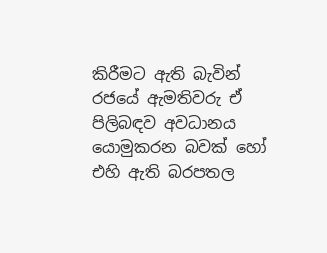කිරීමට ඇති බැවින් රජයේ ඇමතිවරු ඒ පිලිබඳව අවධානය යොමුකරන බවක් හෝ එහි ඇති බරපතල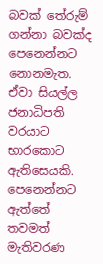බවක් තේරුම් ගන්නා බවක්ද පෙනෙන්නට නොනමැත. ඒවා සියල්ල ජනාධිපති වරයාට භාරකොට ඇතිසෙයකි. පෙනෙන්නට ඇත්තේ තවමත් මැතිවරණ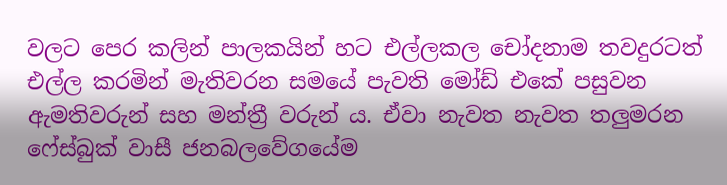වලට පෙර කලින් පාලකයින් හට එල්ලකල චෝදනාම තවදුරටත් එල්ල කරමින් මැතිවරන සමයේ පැවති මෝඩ් එකේ පසුවන ඇමතිවරුන් සහ මන්ත්‍රී වරුන්‍ ය. ඒවා නැවත නැවත තලුමරන ෆේස්බුක් වාසී ජනබලවේගයේම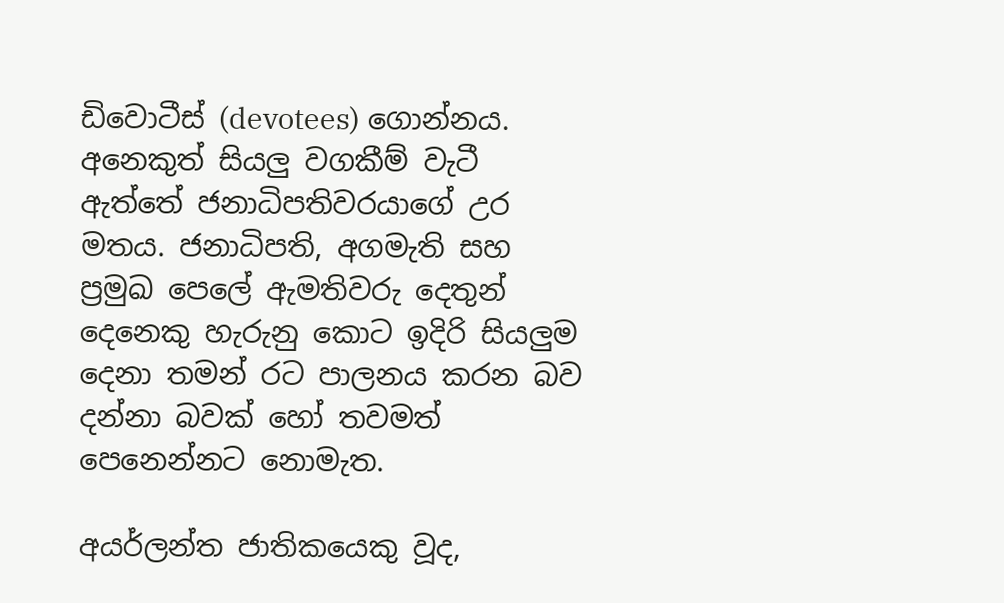ඩිවොටීස් (devotees) ගොන්නය. අනෙකුත් සියලු වගකීම් වැටී ඇත්තේ ජනාධිපතිවරයාගේ උර මතය. ජනාධිපති, අගමැති සහ ප්‍රමුඛ පෙලේ ඇමතිවරු දෙතුන් දෙනෙකු හැරුනු කොට ඉදිරි සියලුම දෙනා තමන් රට පාලනය කරන බව දන්නා බවක් හෝ තවමත් පෙනෙන්නට නොමැත.

අයර්ලන්ත ජාතිකයෙකු වූද,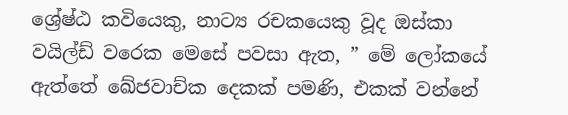ශ්‍රේෂ්ඨ කවියෙකු, නාට්‍ය රචකයෙකු වූද ඔස්කා වයිල්ඩ් වරෙක මෙසේ පවසා ඇත, ” මේ ලෝකයේ ඇත්තේ ඛේජවාච්ක දෙකක් පමණි, එකක් වන්නේ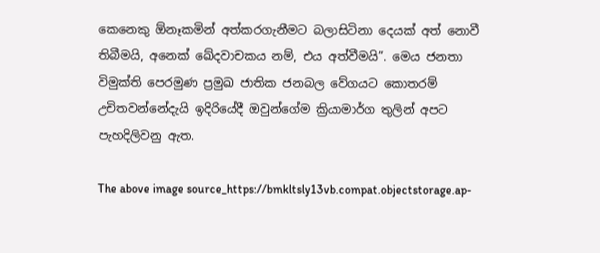කෙනෙකු ඕනෑකමින් අත්කරගැනීමට බලාසිටිනා දෙයක් අත් නොවී තිබීමයි, අනෙක් ඛේදවාචකය නම්, එය අත්වීමයි”. මෙය ජනතා විමුක්ති පෙරමුණ ප්‍රමුඛ ජාතික ජනබල වේගයට කොතරම් උචිතවන්නේදැයි ඉදිරියේදී ඔවුන්ගේම ක්‍රියාමාර්ග තුලින් අපට පැහදිලිවනු ඇත.

The above image source_https://bmkltsly13vb.compat.objectstorage.ap-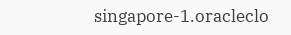singapore-1.oracleclo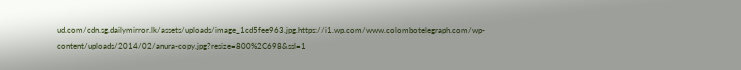ud.com/cdn.sg.dailymirror.lk/assets/uploads/image_1cd5fee963.jpg.https://i1.wp.com/www.colombotelegraph.com/wp-content/uploads/2014/02/anura-copy.jpg?resize=800%2C698&ssl=1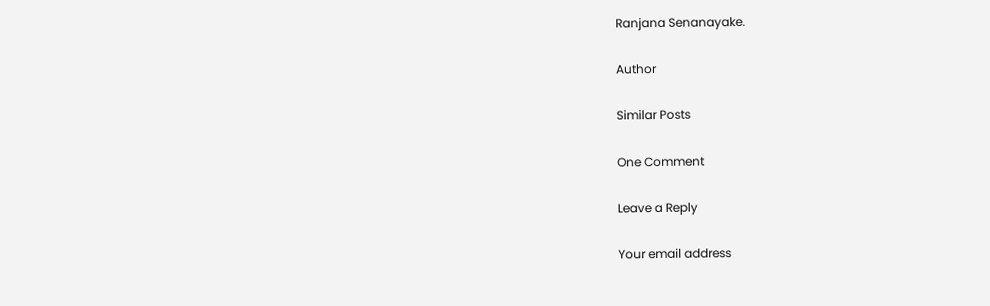Ranjana Senanayake.

Author

Similar Posts

One Comment

Leave a Reply

Your email address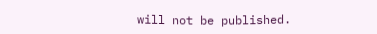will not be published.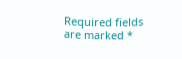Required fields are marked *